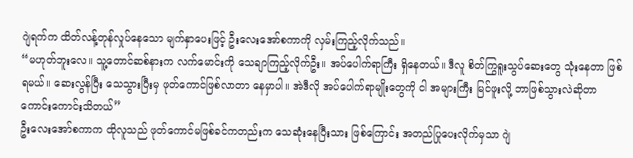ဂျဲရက်က ထိတ်လန့်တုန်လှုပ်နေသော မျက်နှာပေးဖြင့် ဦးလေးအော်စကာကို လှမ်းကြည့်လိုက်သည်။
“မဟုတ်ဘူးလေ။ သူ့တောင်ဆစ်နားက လက်မောင်းကို သေချာကြည့်လိုက်ဦး။ အပ်ပေါက်ရာကြီး ရှိနေတယ်။ ဒီလူ စိတ်ကြွရူးသွပ်ဆေးတွေ သုံးနေတာ ဖြစ်ရမယ်။ ဆေးလွန်ပြီး သေသွားပြီးမှ ဖုတ်ကောင်ဖြစ်လာတာ နေမှာပါ။ အဲဒီလို အပ်ပေါက်ရာမျိုးတွေကို ငါ အများကြီး မြင်ဖူးလို့ ဘာဖြစ်သွားလဲဆိုတာ ကောင်းကောင်းသိတယ်”
ဦးလေးအော်စကာက ထိုလူသည် ဖုတ်ကောင်မဖြစ်ခင်ကတည်းက သေဆုံးနေပြီးသား ဖြစ်ကြောင်း အတည်ပြုပေးလိုက်မှသာ ဂျဲ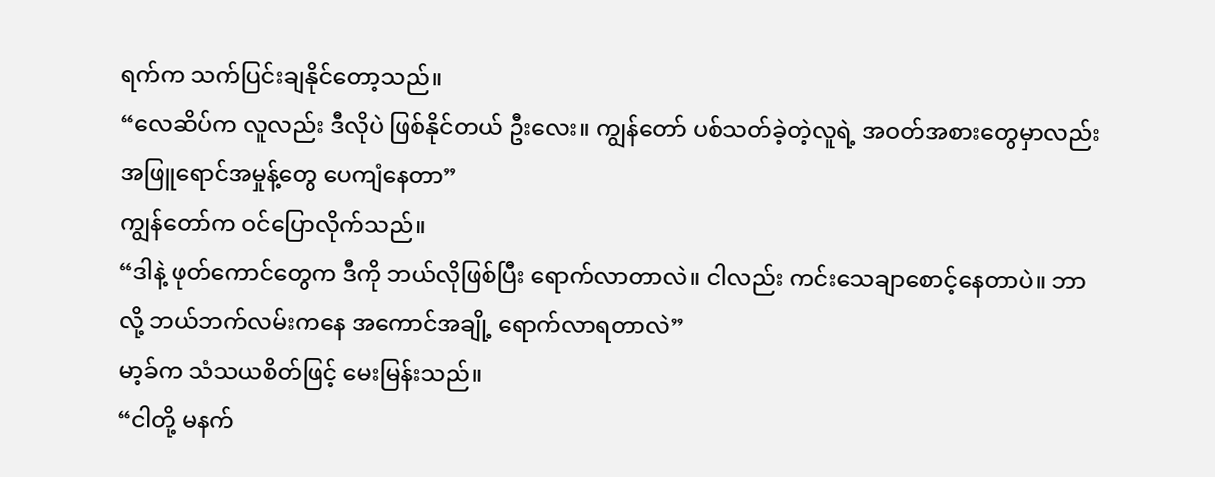ရက်က သက်ပြင်းချနိုင်တော့သည်။
“လေဆိပ်က လူလည်း ဒီလိုပဲ ဖြစ်နိုင်တယ် ဦးလေး။ ကျွန်တော် ပစ်သတ်ခဲ့တဲ့လူရဲ့ အဝတ်အစားတွေမှာလည်း အဖြူရောင်အမှုန့်တွေ ပေကျံနေတာ”
ကျွန်တော်က ဝင်ပြောလိုက်သည်။
“ဒါနဲ့ ဖုတ်ကောင်တွေက ဒီကို ဘယ်လိုဖြစ်ပြီး ရောက်လာတာလဲ။ ငါလည်း ကင်းသေချာစောင့်နေတာပဲ။ ဘာလို့ ဘယ်ဘက်လမ်းကနေ အကောင်အချို့ ရောက်လာရတာလဲ”
မာ့ခ်က သံသယစိတ်ဖြင့် မေးမြန်းသည်။
“ငါတို့ မနက်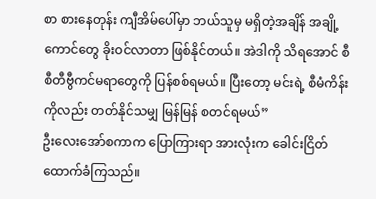စာ စားနေတုန်း ကျီအိမ်ပေါ်မှာ ဘယ်သူမှ မရှိတဲ့အချိန် အချို့ကောင်တွေ ခိုးဝင်လာတာ ဖြစ်နိုင်တယ်။ အဲဒါကို သိရအောင် စီစီတီဗွီကင်မရာတွေကို ပြန်စစ်ရမယ်။ ပြီးတော့ မင်းရဲ့ စီမံကိန်းကိုလည်း တတ်နိုင်သမျှ မြန်မြန် စတင်ရမယ်”
ဦးလေးအော်စကာက ပြောကြားရာ အားလုံးက ခေါင်းငြိတ်ထောက်ခံကြသည်။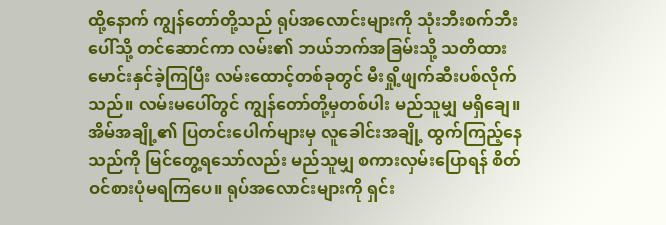ထို့နောက် ကျွန်တော်တို့သည် ရုပ်အလောင်းများကို သုံးဘီးစက်ဘီးပေါ်သို့ တင်ဆောင်ကာ လမ်း၏ ဘယ်ဘက်အခြမ်းသို့ သတိထား မောင်းနှင်ခဲ့ကြပြီး လမ်းထောင့်တစ်ခုတွင် မီးရှို့ဖျက်ဆီးပစ်လိုက်သည်။ လမ်းမပေါ်တွင် ကျွန်တော်တို့မှတစ်ပါး မည်သူမျှ မရှိချေ။ အိမ်အချို့၏ ပြတင်းပေါက်များမှ လူခေါင်းအချို့ ထွက်ကြည့်နေသည်ကို မြင်တွေ့ရသော်လည်း မည်သူမျှ စကားလှမ်းပြောရန် စိတ်ဝင်စားပုံမရကြပေ။ ရုပ်အလောင်းများကို ရှင်း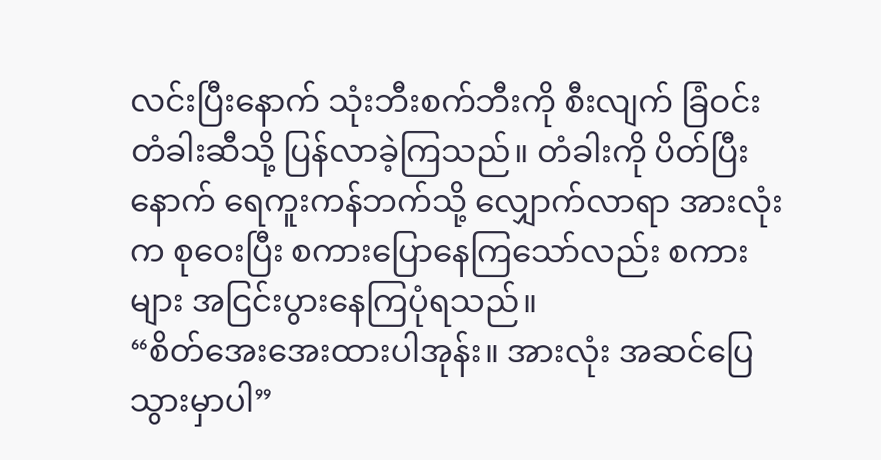လင်းပြီးနောက် သုံးဘီးစက်ဘီးကို စီးလျက် ခြံဝင်းတံခါးဆီသို့ ပြန်လာခဲ့ကြသည်။ တံခါးကို ပိတ်ပြီးနောက် ရေကူးကန်ဘက်သို့ လျှောက်လာရာ အားလုံးက စုဝေးပြီး စကားပြောနေကြသော်လည်း စကားများ အငြင်းပွားနေကြပုံရသည်။
“စိတ်အေးအေးထားပါအုန်း။ အားလုံး အဆင်ပြေသွားမှာပါ”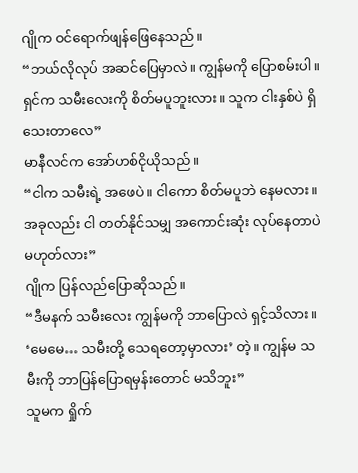ဂျိုက ဝင်ရောက်ဖျန်ဖြေနေသည်။
“ဘယ်လိုလုပ် အဆင်ပြေမှာလဲ။ ကျွန်မကို ပြောစမ်းပါ။ ရှင်က သမီးလေးကို စိတ်မပူဘူးလား။ သူက ငါးနှစ်ပဲ ရှိသေးတာလေ”
မာနီလင်က အော်ဟစ်ငိုယိုသည်။
“ငါက သမီးရဲ့ အဖေပဲ။ ငါကော စိတ်မပူဘဲ နေမလား။ အခုလည်း ငါ တတ်နိုင်သမျှ အကောင်းဆုံး လုပ်နေတာပဲ မဟုတ်လား”
ဂျိုက ပြန်လည်ပြောဆိုသည်။
“ဒီမနက် သမီးလေး ကျွန်မကို ဘာပြောလဲ ရှင့်သိလား။ ‘မေမေ… သမီးတို့ သေရတော့မှာလား’ တဲ့။ ကျွန်မ သမီးကို ဘာပြန်ပြောရမှန်းတောင် မသိဘူး”
သူမက ရှိုက်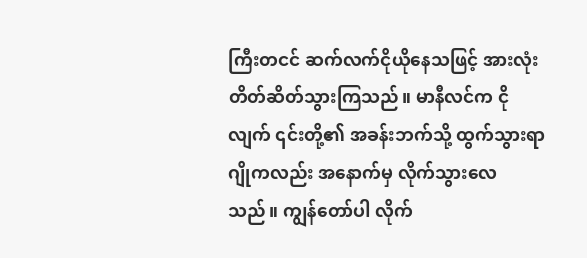ကြီးတငင် ဆက်လက်ငိုယိုနေသဖြင့် အားလုံး တိတ်ဆိတ်သွားကြသည်။ မာနီလင်က ငိုလျက် ၎င်းတို့၏ အခန်းဘက်သို့ ထွက်သွားရာ ဂျိုကလည်း အနောက်မှ လိုက်သွားလေသည်။ ကျွန်တော်ပါ လိုက်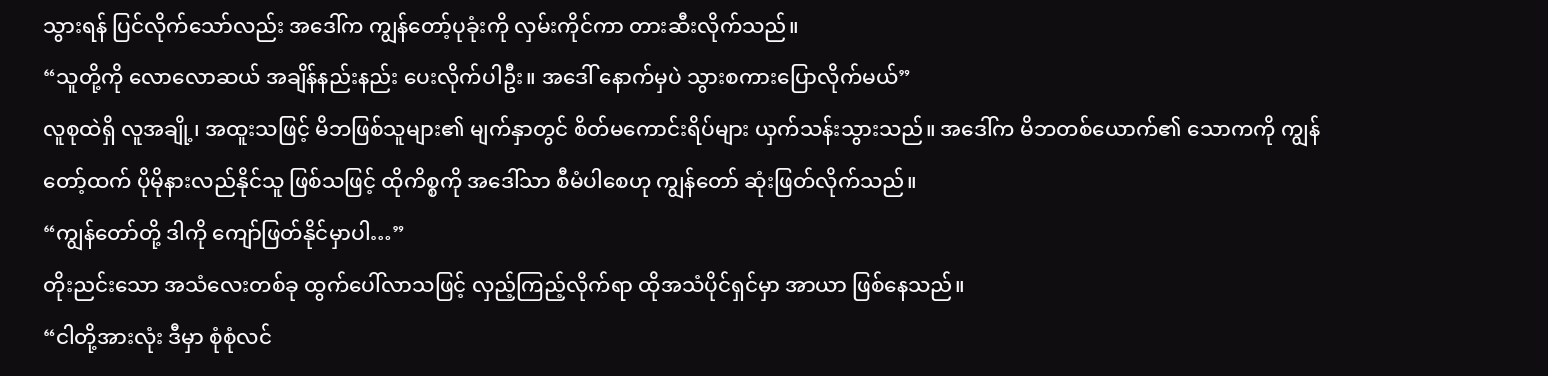သွားရန် ပြင်လိုက်သော်လည်း အဒေါ်က ကျွန်တော့်ပုခုံးကို လှမ်းကိုင်ကာ တားဆီးလိုက်သည်။
“သူတို့ကို လောလောဆယ် အချိန်နည်းနည်း ပေးလိုက်ပါဦး။ အဒေါ် နောက်မှပဲ သွားစကားပြောလိုက်မယ်”
လူစုထဲရှိ လူအချို့၊ အထူးသဖြင့် မိဘဖြစ်သူများ၏ မျက်နှာတွင် စိတ်မကောင်းရိပ်များ ယှက်သန်းသွားသည်။ အဒေါ်က မိဘတစ်ယောက်၏ သောကကို ကျွန်တော့်ထက် ပိုမိုနားလည်နိုင်သူ ဖြစ်သဖြင့် ထိုကိစ္စကို အဒေါ်သာ စီမံပါစေဟု ကျွန်တော် ဆုံးဖြတ်လိုက်သည်။
“ကျွန်တော်တို့ ဒါကို ကျော်ဖြတ်နိုင်မှာပါ…”
တိုးညင်းသော အသံလေးတစ်ခု ထွက်ပေါ်လာသဖြင့် လှည့်ကြည့်လိုက်ရာ ထိုအသံပိုင်ရှင်မှာ အာယာ ဖြစ်နေသည်။
“ငါတို့အားလုံး ဒီမှာ စုံစုံလင်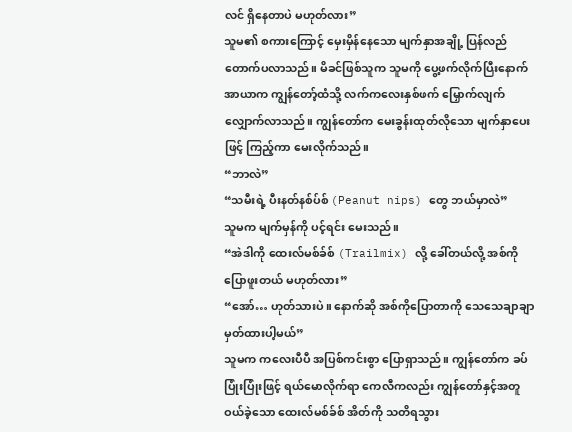လင် ရှိနေတာပဲ မဟုတ်လား”
သူမ၏ စကားကြောင့် မှေးမှိန်နေသော မျက်နှာအချို့ ပြန်လည်တောက်ပလာသည်။ မိခင်ဖြစ်သူက သူမကို ပွေ့ဖက်လိုက်ပြီးနောက် အာယာက ကျွန်တော့်ထံသို့ လက်ကလေးနှစ်ဖက် မြှောက်လျက် လျှောက်လာသည်။ ကျွန်တော်က မေးခွန်းထုတ်လိုသော မျက်နှာပေးဖြင့် ကြည့်ကာ မေးလိုက်သည်။
“ဘာလဲ”
“သမီးရဲ့ ပီးနတ်နစ်ပ်စ် (Peanut nips) တွေ ဘယ်မှာလဲ”
သူမက မျက်မှန်ကို ပင့်ရင်း မေးသည်။
“အဲဒါကို ထေးလ်မစ်ခ်စ် (Trailmix) လို့ ခေါ်တယ်လို့ အစ်ကို ပြောဖူးတယ် မဟုတ်လား”
“အော်… ဟုတ်သားပဲ။ နောက်ဆို အစ်ကိုပြောတာကို သေသေချာချာ မှတ်ထားပါ့မယ်”
သူမက ကလေးပီပီ အပြစ်ကင်းစွာ ပြောရှာသည်။ ကျွန်တော်က ခပ်ပြုံးပြုံးဖြင့် ရယ်မောလိုက်ရာ ကေလီကလည်း ကျွန်တော်နှင့်အတူ ဝယ်ခဲ့သော ထေးလ်မစ်ခ်စ် အိတ်ကို သတိရသွား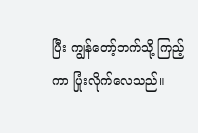ပြီး ကျွန်တော့်ဘက်သို့ ကြည့်ကာ ပြုံးလိုက်လေသည်။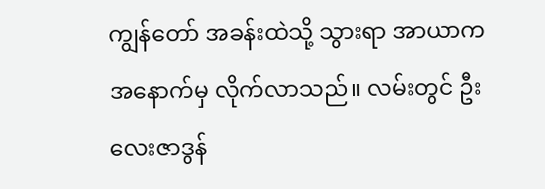ကျွန်တော် အခန်းထဲသို့ သွားရာ အာယာက အနောက်မှ လိုက်လာသည်။ လမ်းတွင် ဦးလေးဇာဒွန်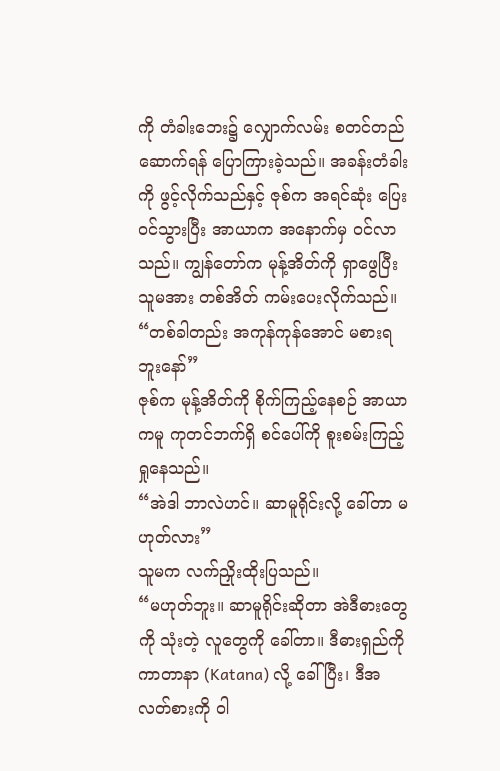ကို တံခါးဘေး၌ လျှောက်လမ်း စတင်တည်ဆောက်ရန် ပြောကြားခဲ့သည်။ အခန်းတံခါးကို ဖွင့်လိုက်သည်နှင့် ဇုစ်က အရင်ဆုံး ပြေးဝင်သွားပြီး အာယာက အနောက်မှ ဝင်လာသည်။ ကျွန်တော်က မုန့်အိတ်ကို ရှာဖွေပြီး သူမအား တစ်အိတ် ကမ်းပေးလိုက်သည်။
“တစ်ခါတည်း အကုန်ကုန်အောင် မစားရဘူးနော်”
ဇုစ်က မုန့်အိတ်ကို စိုက်ကြည့်နေစဉ် အာယာကမူ ကုတင်ဘက်ရှိ စင်ပေါ်ကို စူးစမ်းကြည့်ရှုနေသည်။
“အဲဒါ ဘာလဲဟင်။ ဆာမူရိုင်းလို့ ခေါ်တာ မဟုတ်လား”
သူမက လက်ညှိုးထိုးပြသည်။
“မဟုတ်ဘူး။ ဆာမူရိုင်းဆိုတာ အဲဒီဓားတွေကို သုံးတဲ့ လူတွေကို ခေါ်တာ။ ဒီဓားရှည်ကို ကာတာနာ (Katana) လို့ ခေါ်ပြီး၊ ဒီအလတ်စားကို ဝါ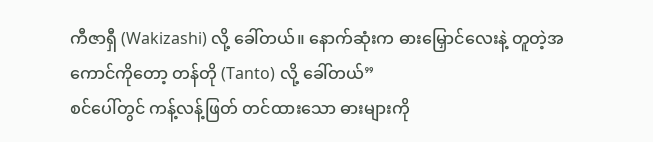ကီဇာရှီ (Wakizashi) လို့ ခေါ်တယ်။ နောက်ဆုံးက ဓားမြှောင်လေးနဲ့ တူတဲ့အကောင်ကိုတော့ တန်တို (Tanto) လို့ ခေါ်တယ်”
စင်ပေါ်တွင် ကန့်လန့်ဖြတ် တင်ထားသော ဓားများကို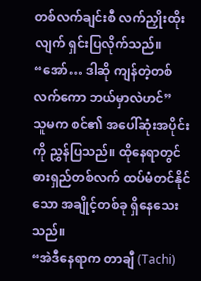တစ်လက်ချင်းစီ လက်ညှိုးထိုးလျက် ရှင်းပြလိုက်သည်။
“အော်… ဒါဆို ကျန်တဲ့တစ်လက်ကော ဘယ်မှာလဲဟင်”
သူမက စင်၏ အပေါ်ဆုံးအပိုင်းကို ညွှန်ပြသည်။ ထိုနေရာတွင် ဓားရှည်တစ်လက် ထပ်မံတင်နိုင်သော အချိုင့်တစ်ခု ရှိနေသေးသည်။
“အဲဒီနေရာက တာချီ (Tachi)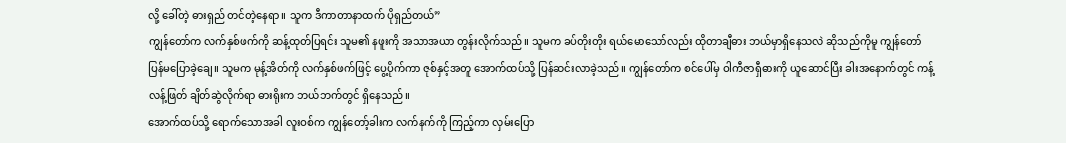လို့ ခေါ်တဲ့ ဓားရှည် တင်တဲ့နေရာ။ သူက ဒီကာတာနာထက် ပိုရှည်တယ်”
ကျွန်တော်က လက်နှစ်ဖက်ကို ဆန့်ထုတ်ပြရင်း သူမ၏ နဖူးကို အသာအယာ တွန်းလိုက်သည်။ သူမက ခပ်တိုးတိုး ရယ်မောသော်လည်း ထိုတာချီဓား ဘယ်မှာရှိနေသလဲ ဆိုသည်ကိုမူ ကျွန်တော် ပြန်မပြောခဲ့ချေ။ သူမက မုန့်အိတ်ကို လက်နှစ်ဖက်ဖြင့် ပွေ့ပိုက်ကာ ဇုစ်နှင့်အတူ အောက်ထပ်သို့ ပြန်ဆင်းလာခဲ့သည်။ ကျွန်တော်က စင်ပေါ်မှ ဝါကီဇာရှီဓားကို ယူဆောင်ပြီး ခါးအနောက်တွင် ကန့်လန့်ဖြတ် ချိတ်ဆွဲလိုက်ရာ ဓားရိုးက ဘယ်ဘက်တွင် ရှိနေသည်။
အောက်ထပ်သို့ ရောက်သောအခါ လူးဝစ်က ကျွန်တော့်ခါးက လက်နက်ကို ကြည့်ကာ လှမ်းပြော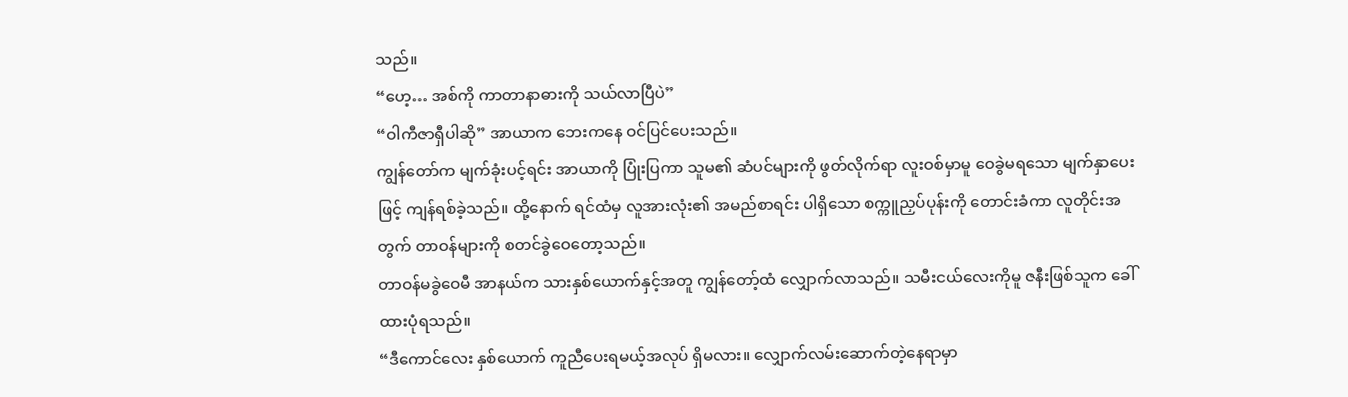သည်။
“ဟေ့… အစ်ကို ကာတာနာဓားကို သယ်လာပြီပဲ”
“ဝါကီဇာရှီပါဆို” အာယာက ဘေးကနေ ဝင်ပြင်ပေးသည်။
ကျွန်တော်က မျက်ခုံးပင့်ရင်း အာယာကို ပြုံးပြကာ သူမ၏ ဆံပင်များကို ဖွတ်လိုက်ရာ လူးဝစ်မှာမူ ဝေခွဲမရသော မျက်နှာပေးဖြင့် ကျန်ရစ်ခဲ့သည်။ ထို့နောက် ရင်ထံမှ လူအားလုံး၏ အမည်စာရင်း ပါရှိသော စက္ကူညှပ်ပုန်းကို တောင်းခံကာ လူတိုင်းအတွက် တာဝန်များကို စတင်ခွဲဝေတော့သည်။
တာဝန်မခွဲဝေမီ အာနယ်က သားနှစ်ယောက်နှင့်အတူ ကျွန်တော့်ထံ လျှောက်လာသည်။ သမီးငယ်လေးကိုမူ ဇနီးဖြစ်သူက ခေါ်ထားပုံရသည်။
“ဒီကောင်လေး နှစ်ယောက် ကူညီပေးရမယ့်အလုပ် ရှိမလား။ လျှောက်လမ်းဆောက်တဲ့နေရာမှာ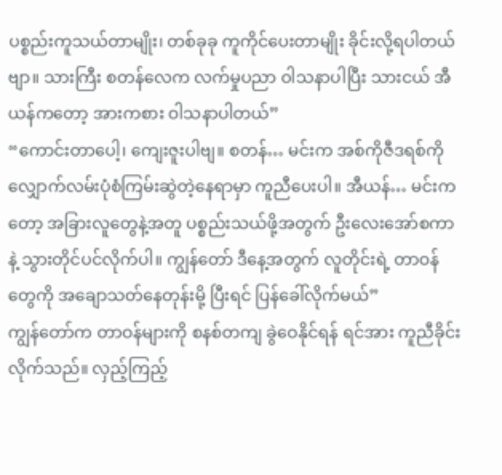ပစ္စည်းကူသယ်တာမျိုး၊ တစ်ခုခု ကူကိုင်ပေးတာမျိုး ခိုင်းလို့ရပါတယ်ဗျာ။ သားကြီး စတန်လေက လက်မှုပညာ ဝါသနာပါပြီး သားငယ် အီယန်ကတော့ အားကစား ဝါသနာပါတယ်”
“ကောင်းတာပေါ့၊ ကျေးဇူးပါဗျ။ စတန်… မင်းက အစ်ကိုဇီဒရစ်ကို လျှောက်လမ်းပုံစံကြမ်းဆွဲတဲ့နေရာမှာ ကူညီပေးပါ။ အီယန်… မင်းကတော့ အခြားလူတွေနဲ့အတူ ပစ္စည်းသယ်ဖို့အတွက် ဦးလေးအော်စကာနဲ့ သွားတိုင်ပင်လိုက်ပါ။ ကျွန်တော် ဒီနေ့အတွက် လူတိုင်းရဲ့ တာဝန်တွေကို အချောသတ်နေတုန်းမို့ ပြီးရင် ပြန်ခေါ်လိုက်မယ်”
ကျွန်တော်က တာဝန်များကို စနစ်တကျ ခွဲဝေနိုင်ရန် ရင်အား ကူညီခိုင်းလိုက်သည်။ လှည့်ကြည့်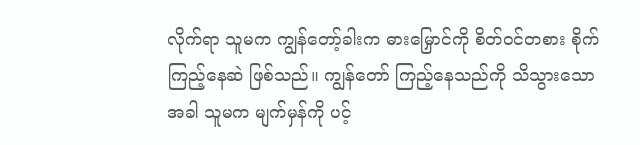လိုက်ရာ သူမက ကျွန်တော့်ခါးက ဓားမြှောင်ကို စိတ်ဝင်တစား စိုက်ကြည့်နေဆဲ ဖြစ်သည်။ ကျွန်တော် ကြည့်နေသည်ကို သိသွားသောအခါ သူမက မျက်မှန်ကို ပင့်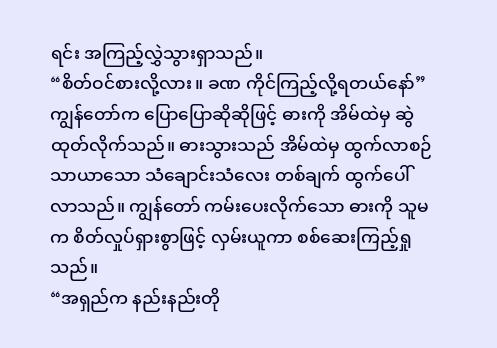ရင်း အကြည့်လွှဲသွားရှာသည်။
“စိတ်ဝင်စားလို့လား။ ခဏ ကိုင်ကြည့်လို့ရတယ်နော်”
ကျွန်တော်က ပြောပြောဆိုဆိုဖြင့် ဓားကို အိမ်ထဲမှ ဆွဲထုတ်လိုက်သည်။ ဓားသွားသည် အိမ်ထဲမှ ထွက်လာစဉ် သာယာသော သံချောင်းသံလေး တစ်ချက် ထွက်ပေါ်လာသည်။ ကျွန်တော် ကမ်းပေးလိုက်သော ဓားကို သူမက စိတ်လှုပ်ရှားစွာဖြင့် လှမ်းယူကာ စစ်ဆေးကြည့်ရှုသည်။
“အရှည်က နည်းနည်းတို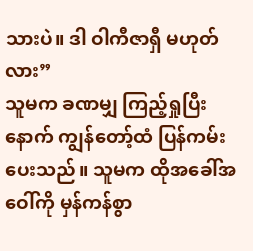သားပဲ။ ဒါ ဝါကီဇာရှီ မဟုတ်လား”
သူမက ခဏမျှ ကြည့်ရှုပြီးနောက် ကျွန်တော့်ထံ ပြန်ကမ်းပေးသည်။ သူမက ထိုအခေါ်အဝေါ်ကို မှန်ကန်စွာ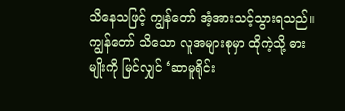သိနေသဖြင့် ကျွန်တော် အံ့အားသင့်သွားရသည်။ ကျွန်တော် သိသော လူအများစုမှာ ထိုကဲ့သို့ ဓားမျိုးကို မြင်လျှင် ‘ဆာမူရိုင်း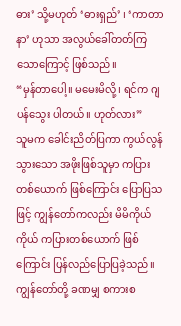ဓား’ သို့မဟုတ် ‘ဓားရှည်’ ၊ ‘ကာတာနာ’ ဟုသာ အလွယ်ခေါ်တတ်ကြသောကြောင့် ဖြစ်သည်။
“မှန်တာပေါ့။ မမေးမိလို့၊ ရင်က ဂျပန်သွေး ပါတယ်။ ဟုတ်လား”
သူမက ခေါင်းညိတ်ပြကာ ကွယ်လွန်သွားသော အဖိုးဖြစ်သူမှာ ကပြားတစ်ယောက် ဖြစ်ကြောင်း ပြောပြသဖြင့် ကျွန်တော်ကလည်း မိမိကိုယ်ကိုယ် ကပြားတစ်ယောက် ဖြစ်ကြောင်း ပြန်လည်ပြောပြခဲ့သည်။ ကျွန်တော်တို့ ခဏမျှ စကားစ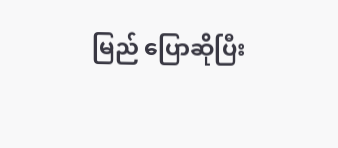မြည် ပြောဆိုပြီး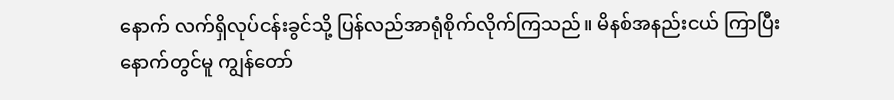နောက် လက်ရှိလုပ်ငန်းခွင်သို့ ပြန်လည်အာရုံစိုက်လိုက်ကြသည်။ မိနစ်အနည်းငယ် ကြာပြီးနောက်တွင်မူ ကျွန်တော်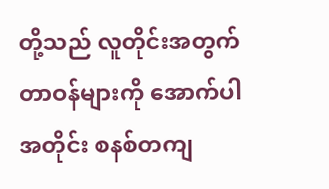တို့သည် လူတိုင်းအတွက် တာဝန်များကို အောက်ပါအတိုင်း စနစ်တကျ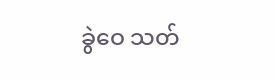ခွဲဝေ သတ်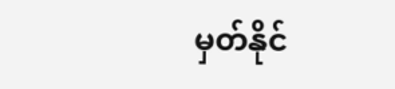မှတ်နိုင်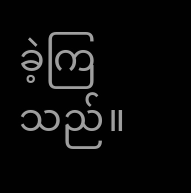ခဲ့ကြသည်။